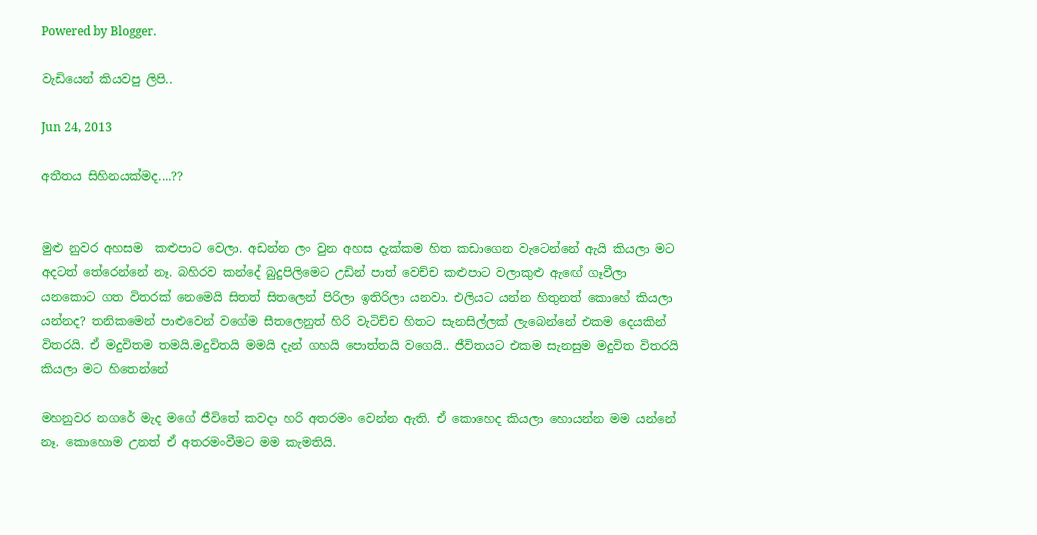Powered by Blogger.

වැඩියෙන් කියවපු ලිපි..

Jun 24, 2013

අතීතය සිහිනයක්මද....??


මුළු නුවර අහසම  කළුපාට වෙලා. අඩන්න ලං වුන අහස දැක්කම හිත කඩාගෙන වැටෙන්නේ ඇයි කියලා මට අදටත් තේරෙන්නේ නෑ. බහිරව කන්දේ බුදුපිලිමෙට උඩින් පාත් වෙච්ච කළුපාට වලාකුළු ඇඟේ ගෑවීලා යනකොට ගත විතරක් නෙමෙයි සිතත් සිතලෙන් පිරිලා ඉතිරිලා යනවා. එලියට යන්න හිතුනත් කොහේ කියලා යන්නද? තනිකමෙන් පාළුවෙන් වගේම සීතලෙනුත් හිරි වැටිච්ච හිතට සැනසිල්ලක් ලැබෙන්නේ එකම දෙයකින් විතරයි. ඒ මදුවිතම තමයි.මදුවිතයි මමයි දැන් ගහයි පොත්තයි වගෙයි.. ජීවිතයට එකම සැනසුම මදුවිත විතරයි කියලා මට හිතෙන්නේ

මහනුවර නගරේ මැද මගේ ජීවිතේ කවදා හරි අතරමං වෙන්න ඇති. ඒ කොහෙද කියලා හොයන්න මම යන්නේ නෑ. කොහොම උනත් ඒ අතරමංවීමට මම කැමතියි.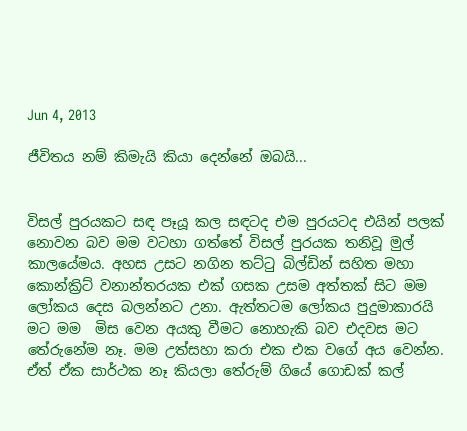Jun 4, 2013

ජීවිතය නම් කිමැයි කියා දෙන්නේ ඔබයි...


විසල් පුරයකට සඳ පෑයූ කල සඳටද එම පුරයටද එයින් පලක් නොවන බව මම වටහා ගත්තේ විසල් පුරයක තනිවූ මුල් කාලයේමය. අහස උසට නගින තට්ටු බිල්ඩින් සහිත මහා කොන්ක්‍රිට් වනාන්තරයක එක් ගසක උසම අත්තක් සිට මම ලෝකය දෙස බලන්නට උනා. ඇත්තටම ලෝකය පුදුමාකාරයි මට මම  මිස වෙන අයකු වීමට නොහැකි බව එදවස මට තේරුනේම නෑ. මම උත්සහා කරා එක එක වගේ අය වෙන්න. ඒත් ඒක සාර්ථක නෑ කියලා තේරුම් ගියේ ගොඩක් කල්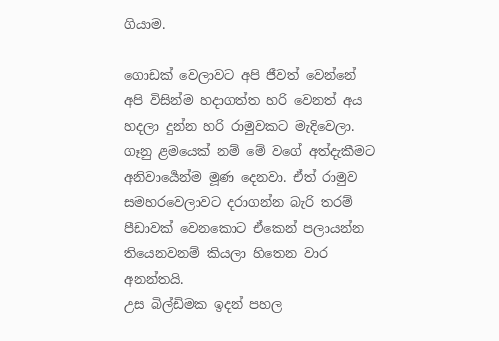ගියාම.

ගොඩක් වෙලාවට අපි ජීවත් වෙන්නේ අපි විසින්ම හදාගත්ත හරි වෙනත් අය හදලා දුන්න හරි රාමුවකට මැදිවෙලා. ගෑනු ළමයෙක් නම් මේ වගේ අත්දැකීමට අනිවාර්‍යෙන්ම මූණ දෙනවා. ඒත් රාමුව සමහරවෙලාවට දරාගන්න බැරි තරම් පීඩාවක් වෙනකොට ඒකෙන් පලායන්න තියෙනවනම් කියලා හිතෙන වාර අනන්තයි.
උස බිල්ඩිමක ඉදන් පහල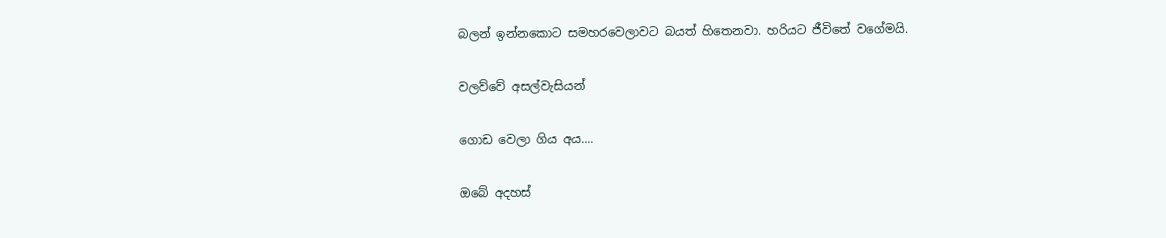බලන් ඉන්නකොට සමහරවෙලාවට බයත් හිතෙනවා. හරියට ජීවිතේ වගේමයි.

වලව්වේ අසල්වැසියන්

ගොඩ වෙලා ගිය අය....

ඔබේ අදහස්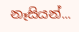නෑසියන්...